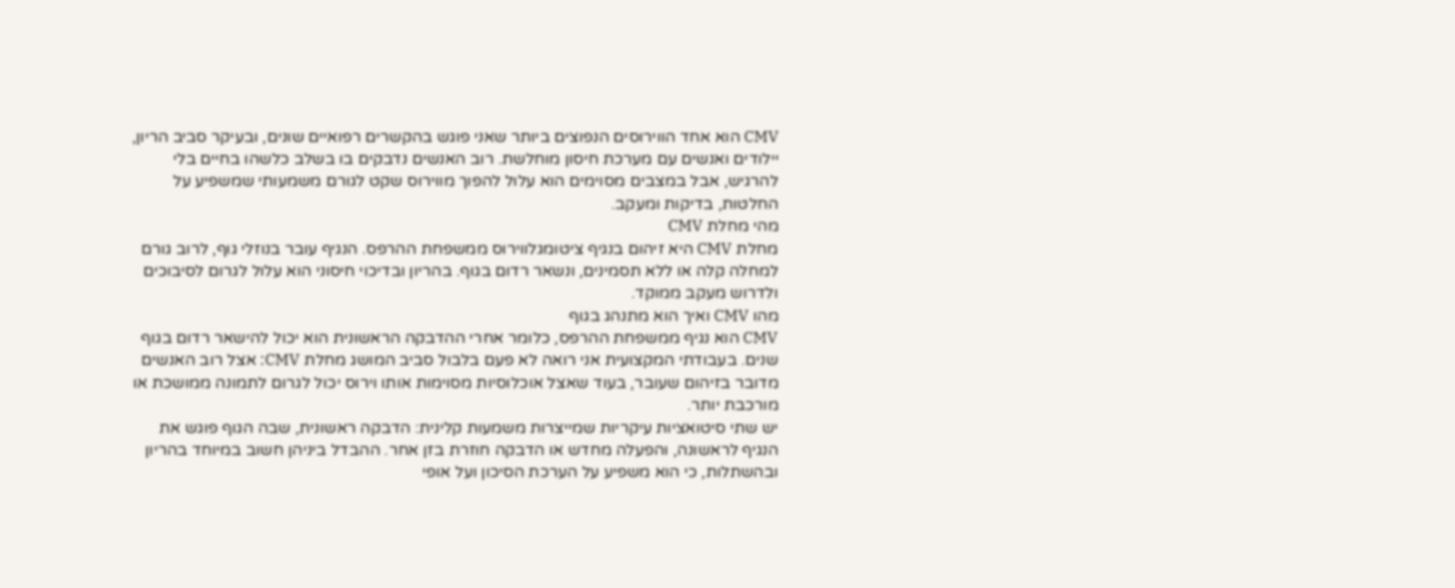CMV הוא אחד הווירוסים הנפוצים ביותר שאני פוגש בהקשרים רפואיים שונים, ובעיקר סביב הריון, יילודים ואנשים עם מערכת חיסון מוחלשת. רוב האנשים נדבקים בו בשלב כלשהו בחיים בלי להרגיש, אבל במצבים מסוימים הוא עלול להפוך מווירוס שקט לגורם משמעותי שמשפיע על החלטות, בדיקות ומעקב.
מהי מחלת CMV
מחלת CMV היא זיהום בנגיף ציטומגלווירוס ממשפחת ההרפס. הנגיף עובר בנוזלי גוף, לרוב גורם למחלה קלה או ללא תסמינים, ונשאר רדום בגוף. בהריון ובדיכוי חיסוני הוא עלול לגרום לסיבוכים ולדרוש מעקב ממוקד.
מהו CMV ואיך הוא מתנהג בגוף
CMV הוא נגיף ממשפחת ההרפס, כלומר אחרי ההדבקה הראשונית הוא יכול להישאר רדום בגוף שנים. בעבודתי המקצועית אני רואה לא פעם בלבול סביב המושג מחלת CMV: אצל רוב האנשים מדובר בזיהום שעובר, בעוד שאצל אוכלוסיות מסוימות אותו וירוס יכול לגרום לתמונה ממושכת או מורכבת יותר.
יש שתי סיטואציות עיקריות שמייצרות משמעות קלינית: הדבקה ראשונית, שבה הגוף פוגש את הנגיף לראשונה, והפעלה מחדש או הדבקה חוזרת בזן אחר. ההבדל ביניהן חשוב במיוחד בהריון ובהשתלות, כי הוא משפיע על הערכת הסיכון ועל אופי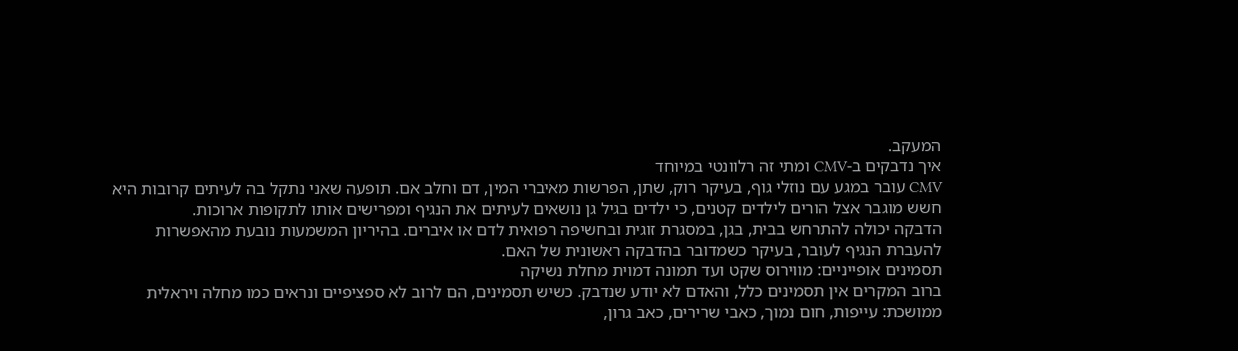המעקב.
איך נדבקים ב-CMV ומתי זה רלוונטי במיוחד
CMV עובר במגע עם נוזלי גוף, בעיקר רוק, שתן, הפרשות מאיברי המין, דם וחלב אם. תופעה שאני נתקל בה לעיתים קרובות היא חשש מוגבר אצל הורים לילדים קטנים, כי ילדים בגיל גן נושאים לעיתים את הנגיף ומפרישים אותו לתקופות ארוכות.
הדבקה יכולה להתרחש בבית, בגן, במסגרת זוגית ובחשיפה רפואית לדם או איברים. בהיריון המשמעות נובעת מהאפשרות להעברת הנגיף לעובר, בעיקר כשמדובר בהדבקה ראשונית של האם.
תסמינים אופייניים: מווירוס שקט ועד תמונה דמוית מחלת נשיקה
ברוב המקרים אין תסמינים כלל, והאדם לא יודע שנדבק. כשיש תסמינים, הם לרוב לא ספציפיים ונראים כמו מחלה ויראלית ממושכת: עייפות, חום נמוך, כאבי שרירים, כאב גרון,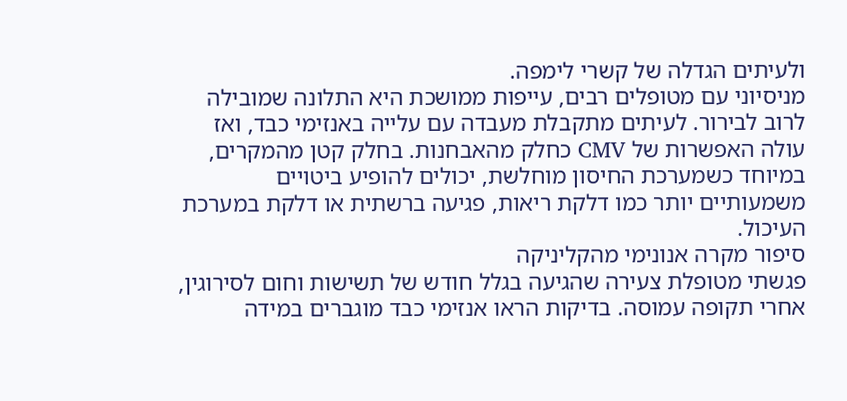ולעיתים הגדלה של קשרי לימפה.
מניסיוני עם מטופלים רבים, עייפות ממושכת היא התלונה שמובילה לרוב לבירור. לעיתים מתקבלת מעבדה עם עלייה באנזימי כבד, ואז עולה האפשרות של CMV כחלק מהאבחנות. בחלק קטן מהמקרים, במיוחד כשמערכת החיסון מוחלשת, יכולים להופיע ביטויים משמעותיים יותר כמו דלקת ריאות, פגיעה ברשתית או דלקת במערכת העיכול.
סיפור מקרה אנונימי מהקליניקה
פגשתי מטופלת צעירה שהגיעה בגלל חודש של תשישות וחום לסירוגין, אחרי תקופה עמוסה. בדיקות הראו אנזימי כבד מוגברים במידה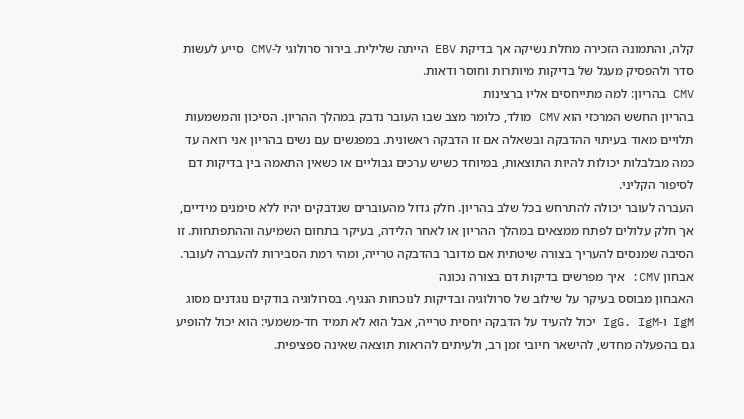קלה, והתמונה הזכירה מחלת נשיקה אך בדיקת EBV הייתה שלילית. בירור סרולוגי ל-CMV סייע לעשות סדר ולהפסיק מעגל של בדיקות מיותרות וחוסר ודאות.
CMV בהריון: למה מתייחסים אליו ברצינות
בהריון החשש המרכזי הוא CMV מולד, כלומר מצב שבו העובר נדבק במהלך ההריון. הסיכון והמשמעות תלויים מאוד בעיתוי ההדבקה ובשאלה אם זו הדבקה ראשונית. במפגשים עם נשים בהריון אני רואה עד כמה מבלבלות יכולות להיות התוצאות, במיוחד כשיש ערכים גבוליים או כשאין התאמה בין בדיקות דם לסיפור הקליני.
העברה לעובר יכולה להתרחש בכל שלב בהריון. חלק גדול מהעוברים שנדבקים יהיו ללא סימנים מידיים, אך חלק עלולים לפתח ממצאים במהלך ההריון או לאחר הלידה, בעיקר בתחום השמיעה וההתפתחות. זו הסיבה שמנסים להעריך בצורה שיטתית אם מדובר בהדבקה טרייה, ומהי רמת הסבירות להעברה לעובר.
אבחון CMV: איך מפרשים בדיקות דם בצורה נכונה
האבחון מבוסס בעיקר על שילוב של סרולוגיה ובדיקות לנוכחות הנגיף. בסרולוגיה בודקים נוגדנים מסוג IgM ו-IgG. IgM יכול להעיד על הדבקה יחסית טרייה, אבל הוא לא תמיד חד-משמעי: הוא יכול להופיע גם בהפעלה מחדש, להישאר חיובי זמן רב, ולעיתים להראות תוצאה שאינה ספציפית.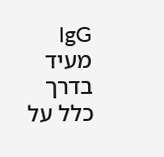IgG מעיד בדרך כלל על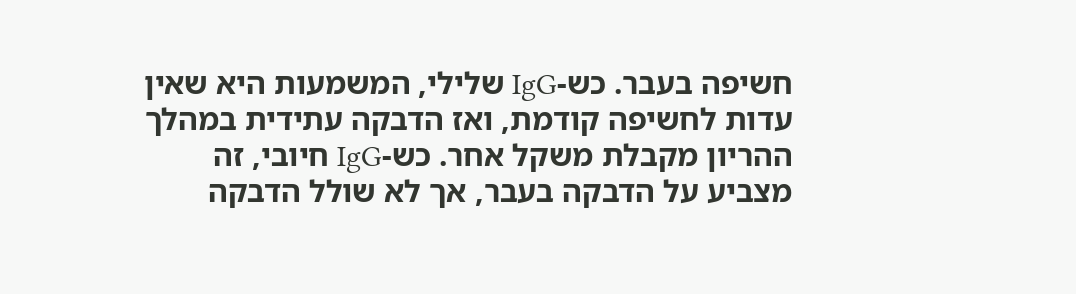חשיפה בעבר. כש-IgG שלילי, המשמעות היא שאין עדות לחשיפה קודמת, ואז הדבקה עתידית במהלך ההריון מקבלת משקל אחר. כש-IgG חיובי, זה מצביע על הדבקה בעבר, אך לא שולל הדבקה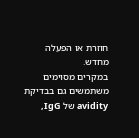חוזרת או הפעלה מחדש.
במקרים מסוימים משתמשים גם בבדיקת avidity של IgG,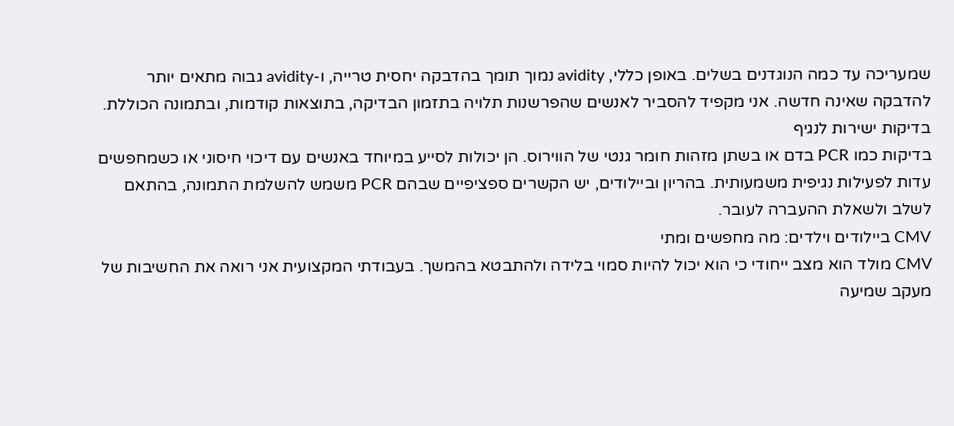שמעריכה עד כמה הנוגדנים בשלים. באופן כללי, avidity נמוך תומך בהדבקה יחסית טרייה, ו-avidity גבוה מתאים יותר להדבקה שאינה חדשה. אני מקפיד להסביר לאנשים שהפרשנות תלויה בתזמון הבדיקה, בתוצאות קודמות, ובתמונה הכוללת.
בדיקות ישירות לנגיף
בדיקות כמו PCR בדם או בשתן מזהות חומר גנטי של הווירוס. הן יכולות לסייע במיוחד באנשים עם דיכוי חיסוני או כשמחפשים עדות לפעילות נגיפית משמעותית. בהריון וביילודים, יש הקשרים ספציפיים שבהם PCR משמש להשלמת התמונה, בהתאם לשלב ולשאלת ההעברה לעובר.
CMV ביילודים וילדים: מה מחפשים ומתי
CMV מולד הוא מצב ייחודי כי הוא יכול להיות סמוי בלידה ולהתבטא בהמשך. בעבודתי המקצועית אני רואה את החשיבות של מעקב שמיעה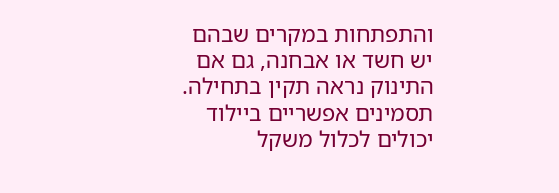והתפתחות במקרים שבהם יש חשד או אבחנה, גם אם התינוק נראה תקין בתחילה.
תסמינים אפשריים ביילוד יכולים לכלול משקל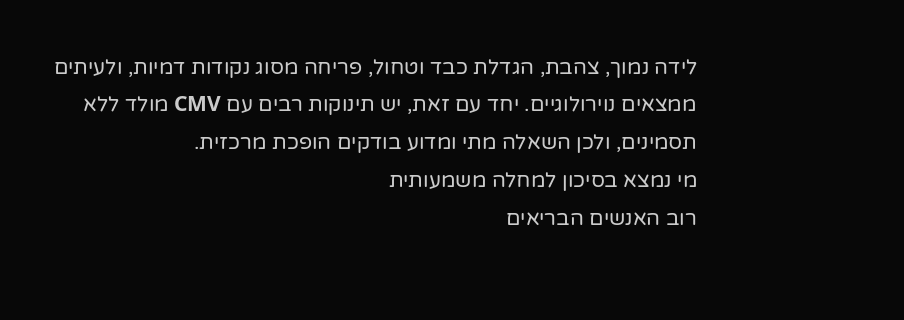לידה נמוך, צהבת, הגדלת כבד וטחול, פריחה מסוג נקודות דמיות, ולעיתים ממצאים נוירולוגיים. יחד עם זאת, יש תינוקות רבים עם CMV מולד ללא תסמינים, ולכן השאלה מתי ומדוע בודקים הופכת מרכזית.
מי נמצא בסיכון למחלה משמעותית
רוב האנשים הבריאים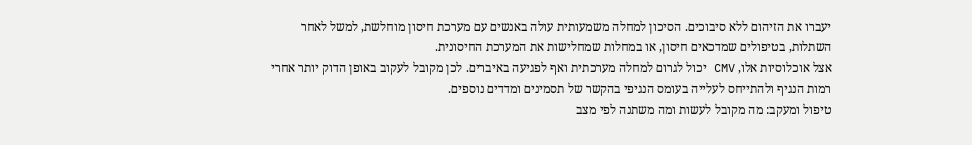יעברו את הזיהום ללא סיבוכים. הסיכון למחלה משמעותית עולה באנשים עם מערכת חיסון מוחלשת, למשל לאחר השתלות, בטיפולים שמדכאים חיסון, או במחלות שמחלישות את המערכת החיסונית.
אצל אוכלוסיות אלו, CMV יכול לגרום למחלה מערכתית ואף לפגיעה באיברים. לכן מקובל לעקוב באופן הדוק יותר אחרי רמות הנגיף ולהתייחס לעלייה בעומס הנגיפי בהקשר של תסמינים ומדדים נוספים.
טיפול ומעקב: מה מקובל לעשות ומה משתנה לפי מצב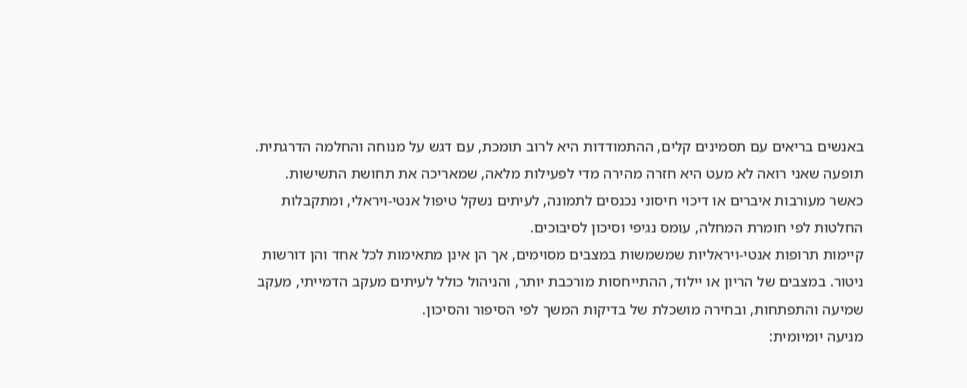באנשים בריאים עם תסמינים קלים, ההתמודדות היא לרוב תומכת, עם דגש על מנוחה והחלמה הדרגתית. תופעה שאני רואה לא מעט היא חזרה מהירה מדי לפעילות מלאה, שמאריכה את תחושת התשישות. כאשר מעורבות איברים או דיכוי חיסוני נכנסים לתמונה, לעיתים נשקל טיפול אנטי-ויראלי, ומתקבלות החלטות לפי חומרת המחלה, עומס נגיפי וסיכון לסיבוכים.
קיימות תרופות אנטי-ויראליות שמשמשות במצבים מסוימים, אך הן אינן מתאימות לכל אחד והן דורשות ניטור. במצבים של הריון או יילוד, ההתייחסות מורכבת יותר, והניהול כולל לעיתים מעקב הדמייתי, מעקב שמיעה והתפתחות, ובחירה מושכלת של בדיקות המשך לפי הסיפור והסיכון.
מניעה יומיומית: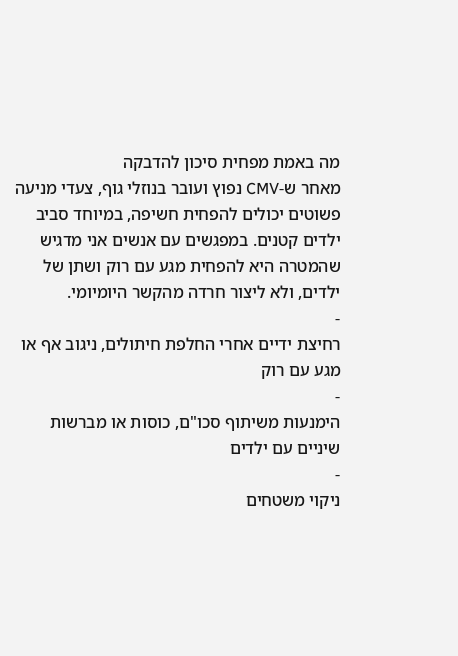מה באמת מפחית סיכון להדבקה
מאחר ש-CMV נפוץ ועובר בנוזלי גוף, צעדי מניעה פשוטים יכולים להפחית חשיפה, במיוחד סביב ילדים קטנים. במפגשים עם אנשים אני מדגיש שהמטרה היא להפחית מגע עם רוק ושתן של ילדים, ולא ליצור חרדה מהקשר היומיומי.
-
רחיצת ידיים אחרי החלפת חיתולים, ניגוב אף או מגע עם רוק
-
הימנעות משיתוף סכו"ם, כוסות או מברשות שיניים עם ילדים
-
ניקוי משטחים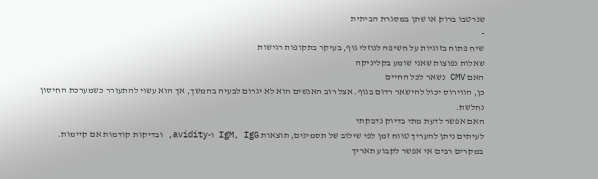שנרטבו ברוק או שתן במסגרת הביתית
-
שיח פתוח בזוגיות על חשיפה לנוזלי גוף, בעיקר בתקופות רגישות
שאלות נפוצות שאני שומע בקליניקה
האם CMV נשאר לכל החיים
כן, הווירוס יכול להישאר רדום בגוף. אצל רוב האנשים הוא לא יגרום לבעיה בהמשך, אך הוא עשוי להתעורר כשמערכת החיסון נחלשת.
האם אפשר לדעת מתי בדיוק נדבקתי
לעיתים ניתן להעריך טווח זמן לפי שילוב של תסמינים, תוצאות IgM, IgG ו-avidity, ובדיקות קודמות אם קיימות. במקרים רבים אי אפשר לקבוע תאריך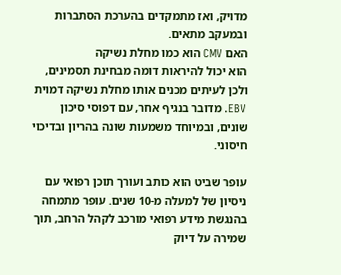מדויק, ואז מתמקדים בהערכת הסתברות ובמעקב מתאים.
האם CMV הוא כמו מחלת נשיקה
הוא יכול להיראות דומה מבחינת תסמינים, ולכן לעיתים מכנים אותו מחלת נשיקה דמוית EBV. מדובר בנגיף אחר, עם דפוסי סיכון שונים, ובמיוחד משמעות שונה בהריון ובדיכוי חיסוני.

עופר שביט הוא כותב ועורך תוכן רפואי עם ניסיון של למעלה מ-10 שנים. עופר מתמחה בהנגשת מידע רפואי מורכב לקהל הרחב, תוך שמירה על דיוק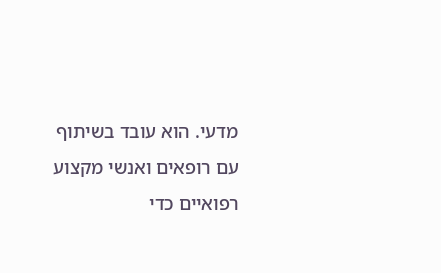מדעי. הוא עובד בשיתוף עם רופאים ואנשי מקצוע רפואיים כדי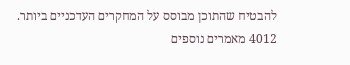להבטיח שהתוכן מבוסס על המחקרים העדכניים ביותר.
4012 מאמרים נוספים